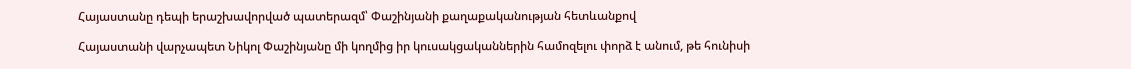Հայաստանը դեպի երաշխավորված պատերազմ՝ Փաշինյանի քաղաքականության հետևանքով

Հայաստանի վարչապետ Նիկոլ Փաշինյանը մի կողմից իր կուսակցականներին համոզելու փորձ է անում, թե հունիսի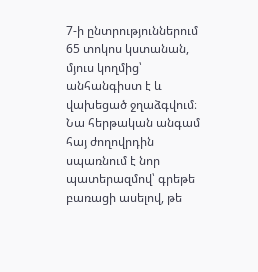7-ի ընտրություններում 65 տոկոս կստանան, մյուս կողմից՝ անհանգիստ է և վախեցած ջղաձգվում։ Նա հերթական անգամ հայ ժողովրդին սպառնում է նոր պատերազմով՝ գրեթե բառացի ասելով, թե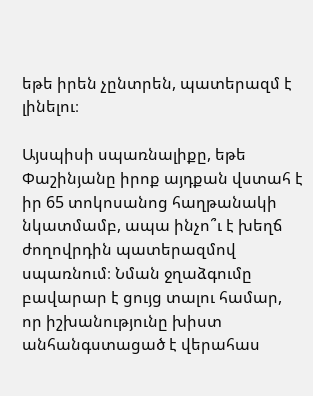եթե իրեն չընտրեն, պատերազմ է լինելու։

Այսպիսի սպառնալիքը, եթե Փաշինյանը իրոք այդքան վստահ է իր 65 տոկոսանոց հաղթանակի նկատմամբ, ապա ինչո՞ւ է խեղճ ժողովրդին պատերազմով սպառնում։ Նման ջղաձգումը բավարար է ցույց տալու համար, որ իշխանությունը խիստ անհանգստացած է վերահաս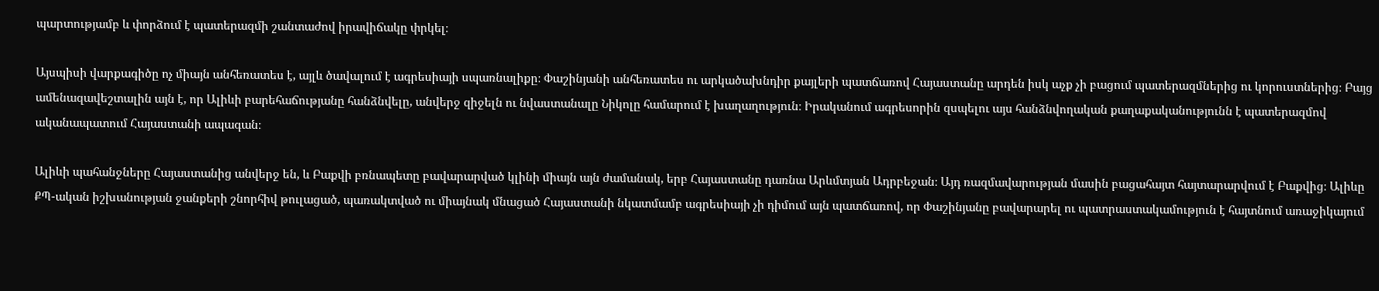պարտությամբ և փորձում է պատերազմի շանտաժով իրավիճակը փրկել։

Այսպիսի վարքագիծը ոչ միայն անհեռատես է, այլև ծավալում է ագրեսիայի սպառնալիքը։ Փաշինյանի անհեռատես ու արկածախնդիր քայլերի պատճառով Հայաստանը արդեն իսկ աչք չի բացում պատերազմներից ու կորուստներից։ Բայց ամենազավեշտալին այն է, որ Ալիևի բարեհաճությանը հանձնվելը, անվերջ զիջելն ու նվաստանալը Նիկոլը համարում է խաղաղություն։ Իրականում ագրեսորին զսպելու այս հանձնվողական քաղաքականությունն է պատերազմով ականապատում Հայաստանի ապագան։

Ալիևի պահանջները Հայաստանից անվերջ են, և Բաքվի բռնապետը բավարարված կլինի միայն այն ժամանակ, երբ Հայաստանը դառնա Արևմտյան Ադրբեջան։ Այդ ռազմավարության մասին բացահայտ հայտարարվում է Բաքվից։ Ալիևը ՔՊ-ական իշխանության ջանքերի շնորհիվ թուլացած, պառակտված ու միայնակ մնացած Հայաստանի նկատմամբ ագրեսիայի չի դիմում այն պատճառով, որ Փաշինյանը բավարարել ու պատրաստակամություն է հայտնում առաջիկայում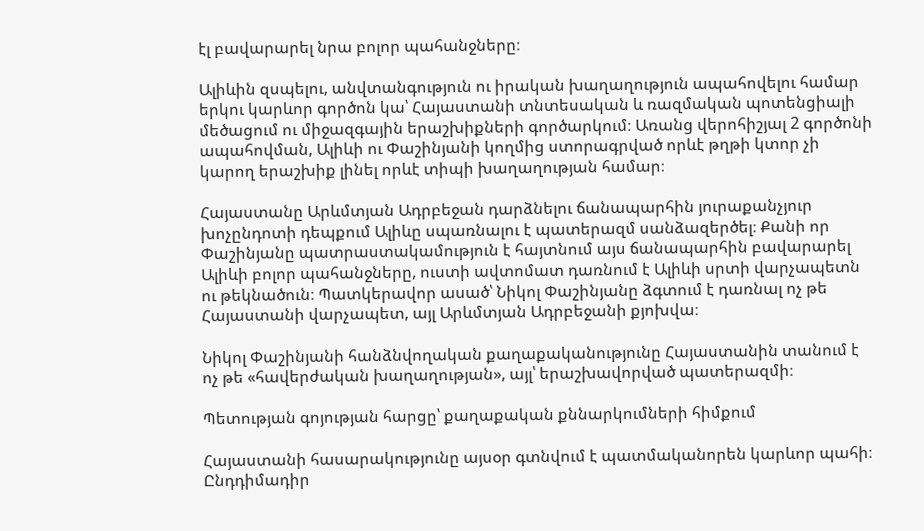էլ բավարարել նրա բոլոր պահանջները։

Ալիևին զսպելու, անվտանգություն ու իրական խաղաղություն ապահովելու համար երկու կարևոր գործոն կա՝ Հայաստանի տնտեսական և ռազմական պոտենցիալի մեծացում ու միջազգային երաշխիքների գործարկում։ Առանց վերոհիշյալ 2 գործոնի ապահովման, Ալիևի ու Փաշինյանի կողմից ստորագրված որևէ թղթի կտոր չի կարող երաշխիք լինել որևէ տիպի խաղաղության համար։

Հայաստանը Արևմտյան Ադրբեջան դարձնելու ճանապարհին յուրաքանչյուր խոչընդոտի դեպքում Ալիևը սպառնալու է պատերազմ սանձազերծել։ Քանի որ Փաշինյանը պատրաստակամություն է հայտնում այս ճանապարհին բավարարել Ալիևի բոլոր պահանջները, ուստի ավտոմատ դառնում է Ալիևի սրտի վարչապետն ու թեկնածուն։ Պատկերավոր ասած՝ Նիկոլ Փաշինյանը ձգտում է դառնալ ոչ թե Հայաստանի վարչապետ, այլ Արևմտյան Ադրբեջանի քյոխվա։

Նիկոլ Փաշինյանի հանձնվողական քաղաքականությունը Հայաստանին տանում է ոչ թե «հավերժական խաղաղության», այլ՝ երաշխավորված պատերազմի։

Պետության գոյության հարցը՝ քաղաքական քննարկումների հիմքում

Հայաստանի հասարակությունը այսօր գտնվում է պատմականորեն կարևոր պահի։ Ընդդիմադիր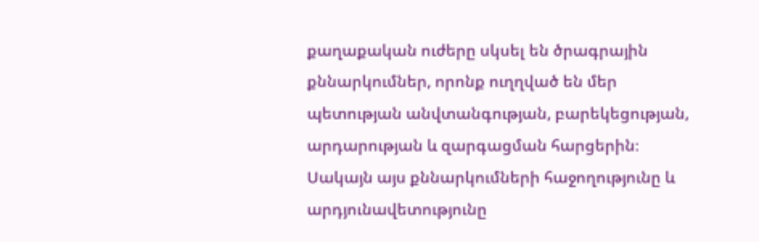քաղաքական ուժերը սկսել են ծրագրային քննարկումներ, որոնք ուղղված են մեր պետության անվտանգության, բարեկեցության, արդարության և զարգացման հարցերին։ Սակայն այս քննարկումների հաջողությունը և արդյունավետությունը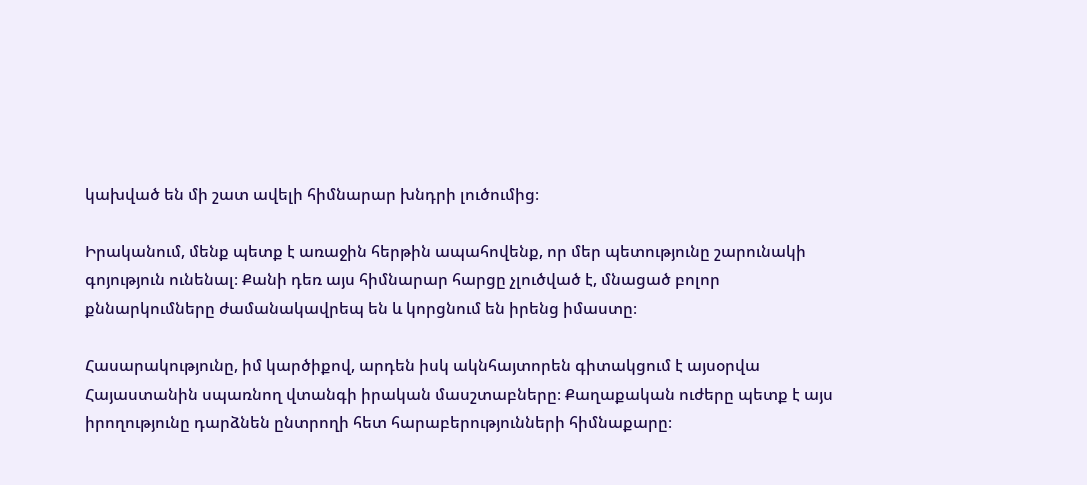կախված են մի շատ ավելի հիմնարար խնդրի լուծումից։

Իրականում, մենք պետք է առաջին հերթին ապահովենք, որ մեր պետությունը շարունակի գոյություն ունենալ։ Քանի դեռ այս հիմնարար հարցը չլուծված է, մնացած բոլոր քննարկումները ժամանակավրեպ են և կորցնում են իրենց իմաստը։

Հասարակությունը, իմ կարծիքով, արդեն իսկ ակնհայտորեն գիտակցում է այսօրվա Հայաստանին սպառնող վտանգի իրական մասշտաբները։ Քաղաքական ուժերը պետք է այս իրողությունը դարձնեն ընտրողի հետ հարաբերությունների հիմնաքարը։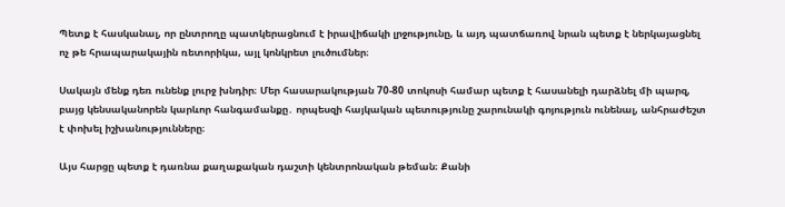Պետք է հասկանալ, որ ընտրողը պատկերացնում է իրավիճակի լրջությունը, և այդ պատճառով նրան պետք է ներկայացնել ոչ թե հրապարակային ռետորիկա, այլ կոնկրետ լուծումներ։

Սակայն մենք դեռ ունենք լուրջ խնդիր։ Մեր հասարակության 70-80 տոկոսի համար պետք է հասանելի դարձնել մի պարզ, բայց կենսականորեն կարևոր հանգամանքը․ որպեսզի հայկական պետությունը շարունակի գոյություն ունենալ, անհրաժեշտ է փոխել իշխանությունները։

Այս հարցը պետք է դառնա քաղաքական դաշտի կենտրոնական թեման։ Քանի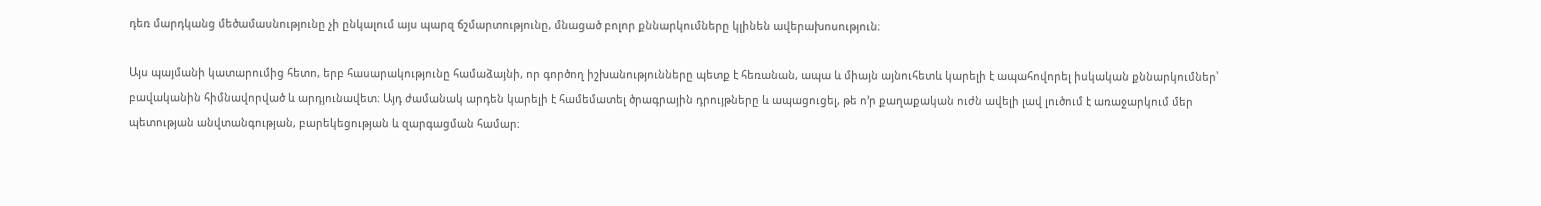դեռ մարդկանց մեծամասնությունը չի ընկալում այս պարզ ճշմարտությունը, մնացած բոլոր քննարկումները կլինեն ավերախոսություն։

Այս պայմանի կատարումից հետո, երբ հասարակությունը համաձայնի, որ գործող իշխանությունները պետք է հեռանան, ապա և միայն այնուհետև կարելի է ապահովորել իսկական քննարկումներ՝ բավականին հիմնավորված և արդյունավետ։ Այդ ժամանակ արդեն կարելի է համեմատել ծրագրային դրույթները և ապացուցել, թե ո’ր քաղաքական ուժն ավելի լավ լուծում է առաջարկում մեր պետության անվտանգության, բարեկեցության և զարգացման համար։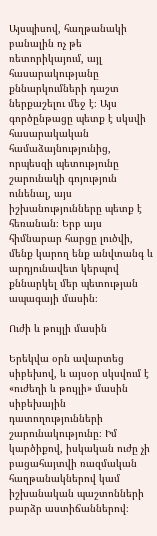Այսպիսով, հաղթանակի բանալին ոչ թե ռետորիկայում, այլ հասարակությանը քննարկումների դաշտ ներքաշելու մեջ է։ Այս գործընթացը պետք է սկսվի հասարակական համաձայնությունից, որպեսզի պետությունը շարունակի գոյություն ունենալ, այս իշխանությունները պետք է հեռանան։ Երբ այս հիմնարար հարցը լուծվի, մենք կարող ենք անվտանգ և արդյունավետ կերպով քննարկել մեր պետության ապագայի մասին։

Ուժի և թույլի մասին

Երեկվա օրն ավարտեց սիբեխով, և այսօր սկսվում է «ուժեղի և թույլի» մասին սիբեխային դատողությունների շարունակությունը։ Իմ կարծիքով, իսկական ուժը չի բացահայտվի ռազմական հաղթանակներով կամ իշխանական պաշտոնների բարձր աստիճաններով։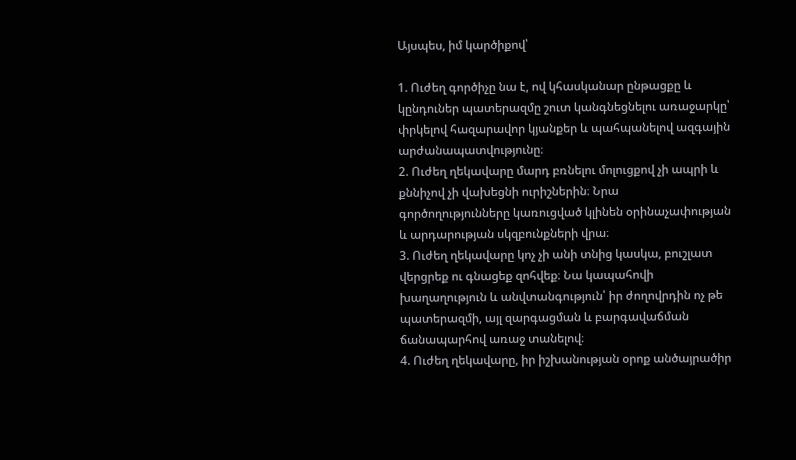Այսպես, իմ կարծիքով՝

1. Ուժեղ գործիչը նա է, ով կհասկանար ընթացքը և կընդուներ պատերազմը շուտ կանգնեցնելու առաջարկը՝ փրկելով հազարավոր կյանքեր և պահպանելով ազգային արժանապատվությունը։
2. Ուժեղ ղեկավարը մարդ բռնելու մոլուցքով չի ապրի և քննիչով չի վախեցնի ուրիշներին։ Նրա գործողությունները կառուցված կլինեն օրինաչափության և արդարության սկզբունքների վրա։
3. Ուժեղ ղեկավարը կոչ չի անի տնից կասկա, բուշլատ վերցրեք ու գնացեք զոհվեք։ Նա կապահովի խաղաղություն և անվտանգություն՝ իր ժողովրդին ոչ թե պատերազմի, այլ զարգացման և բարգավաճման ճանապարհով առաջ տանելով։
4. Ուժեղ ղեկավարը, իր իշխանության օրոք անծայրածիր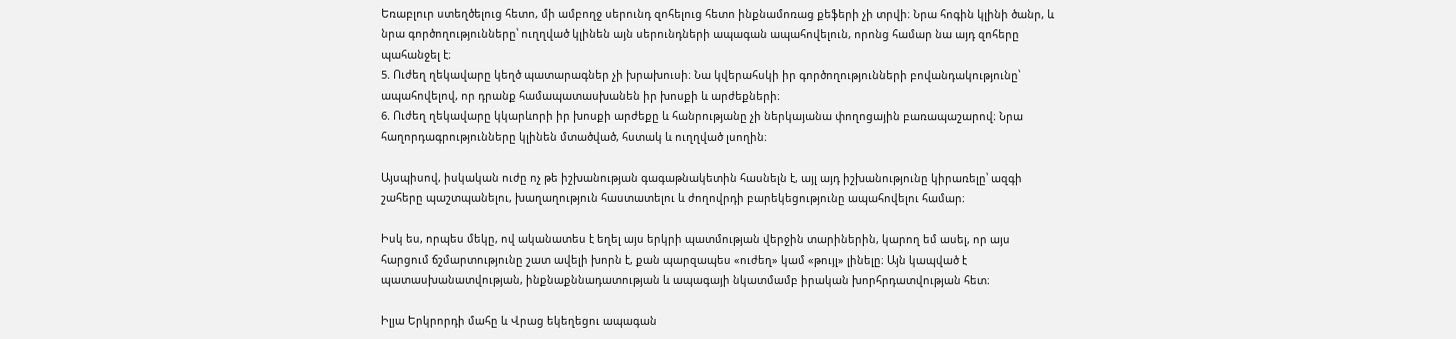Եռաբլուր ստեղծելուց հետո, մի ամբողջ սերունդ զոհելուց հետո ինքնամոռաց քեֆերի չի տրվի։ Նրա հոգին կլինի ծանր, և նրա գործողությունները՝ ուղղված կլինեն այն սերունդների ապագան ապահովելուն, որոնց համար նա այդ զոհերը պահանջել է։
5. Ուժեղ ղեկավարը կեղծ պատարագներ չի խրախուսի։ Նա կվերահսկի իր գործողությունների բովանդակությունը՝ ապահովելով, որ դրանք համապատասխանեն իր խոսքի և արժեքների։
6. Ուժեղ ղեկավարը կկարևորի իր խոսքի արժեքը և հանրությանը չի ներկայանա փողոցային բառապաշարով։ Նրա հաղորդագրությունները կլինեն մտածված, հստակ և ուղղված լսողին։

Այսպիսով, իսկական ուժը ոչ թե իշխանության գագաթնակետին հասնելն է, այլ այդ իշխանությունը կիրառելը՝ ազգի շահերը պաշտպանելու, խաղաղություն հաստատելու և ժողովրդի բարեկեցությունը ապահովելու համար։

Իսկ ես, որպես մեկը, ով ականատես է եղել այս երկրի պատմության վերջին տարիներին, կարող եմ ասել, որ այս հարցում ճշմարտությունը շատ ավելի խորն է, քան պարզապես «ուժեղ» կամ «թույլ» լինելը։ Այն կապված է պատասխանատվության, ինքնաքննադատության և ապագայի նկատմամբ իրական խորհրդատվության հետ։

Իլյա Երկրորդի մահը և Վրաց եկեղեցու ապագան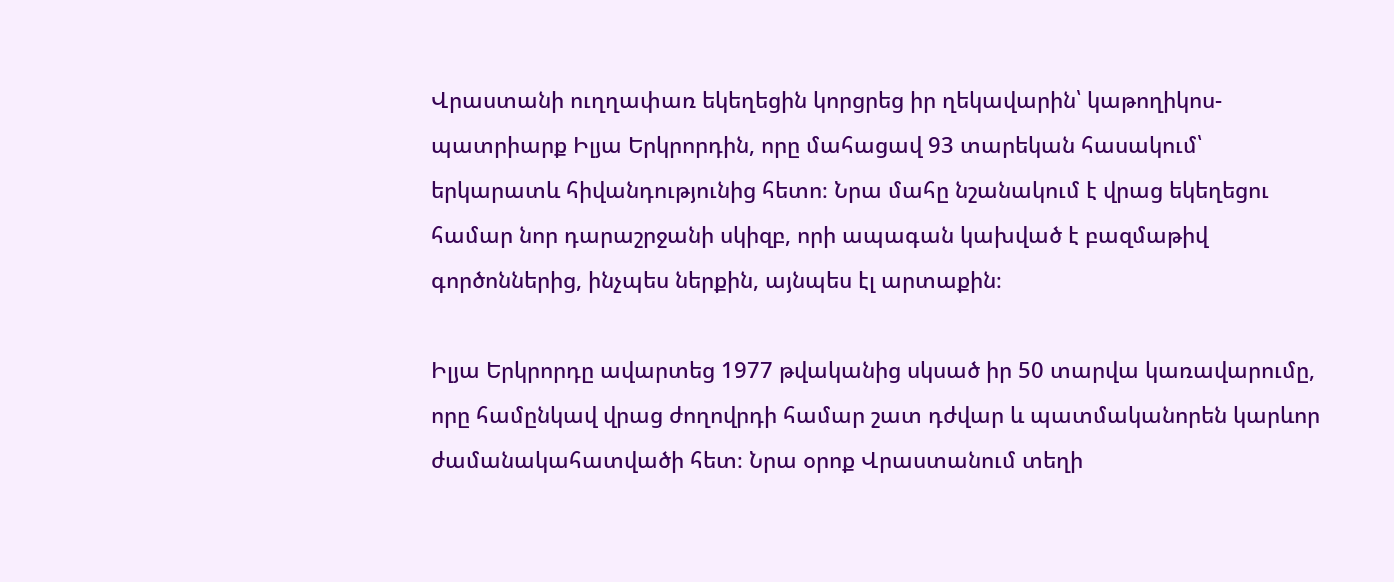Վրաստանի ուղղափառ եկեղեցին կորցրեց իր ղեկավարին՝ կաթողիկոս-պատրիարք Իլյա Երկրորդին, որը մահացավ 93 տարեկան հասակում՝ երկարատև հիվանդությունից հետո։ Նրա մահը նշանակում է վրաց եկեղեցու համար նոր դարաշրջանի սկիզբ, որի ապագան կախված է բազմաթիվ գործոններից, ինչպես ներքին, այնպես էլ արտաքին։

Իլյա Երկրորդը ավարտեց 1977 թվականից սկսած իր 50 տարվա կառավարումը, որը համընկավ վրաց ժողովրդի համար շատ դժվար և պատմականորեն կարևոր ժամանակահատվածի հետ։ Նրա օրոք Վրաստանում տեղի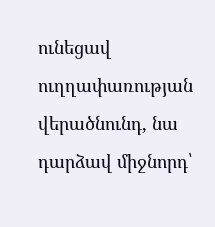ունեցավ ուղղափառության վերածնունդ, նա դարձավ միջնորդ՝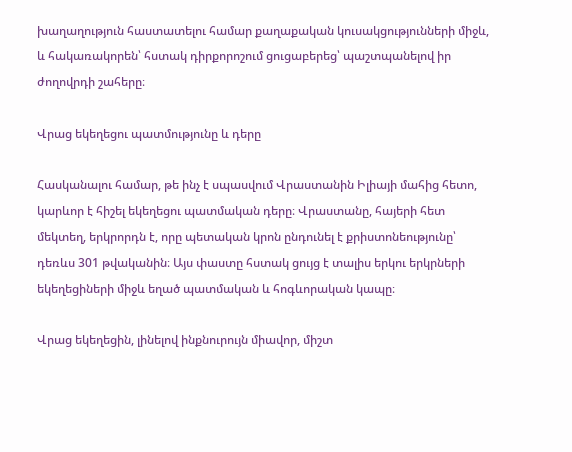խաղաղություն հաստատելու համար քաղաքական կուսակցությունների միջև, և հակառակորեն՝ հստակ դիրքորոշում ցուցաբերեց՝ պաշտպանելով իր ժողովրդի շահերը։

Վրաց եկեղեցու պատմությունը և դերը

Հասկանալու համար, թե ինչ է սպասվում Վրաստանին Իլիայի մահից հետո, կարևոր է հիշել եկեղեցու պատմական դերը։ Վրաստանը, հայերի հետ մեկտեղ, երկրորդն է, որը պետական կրոն ընդունել է քրիստոնեությունը՝ դեռևս 301 թվականին։ Այս փաստը հստակ ցույց է տալիս երկու երկրների եկեղեցիների միջև եղած պատմական և հոգևորական կապը։

Վրաց եկեղեցին, լինելով ինքնուրույն միավոր, միշտ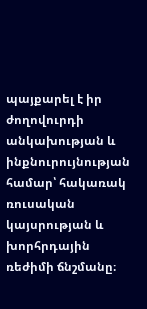պայքարել է իր ժողովուրդի անկախության և ինքնուրույնության համար՝ հակառակ ռուսական կայսրության և խորհրդային ռեժիմի ճնշմանը։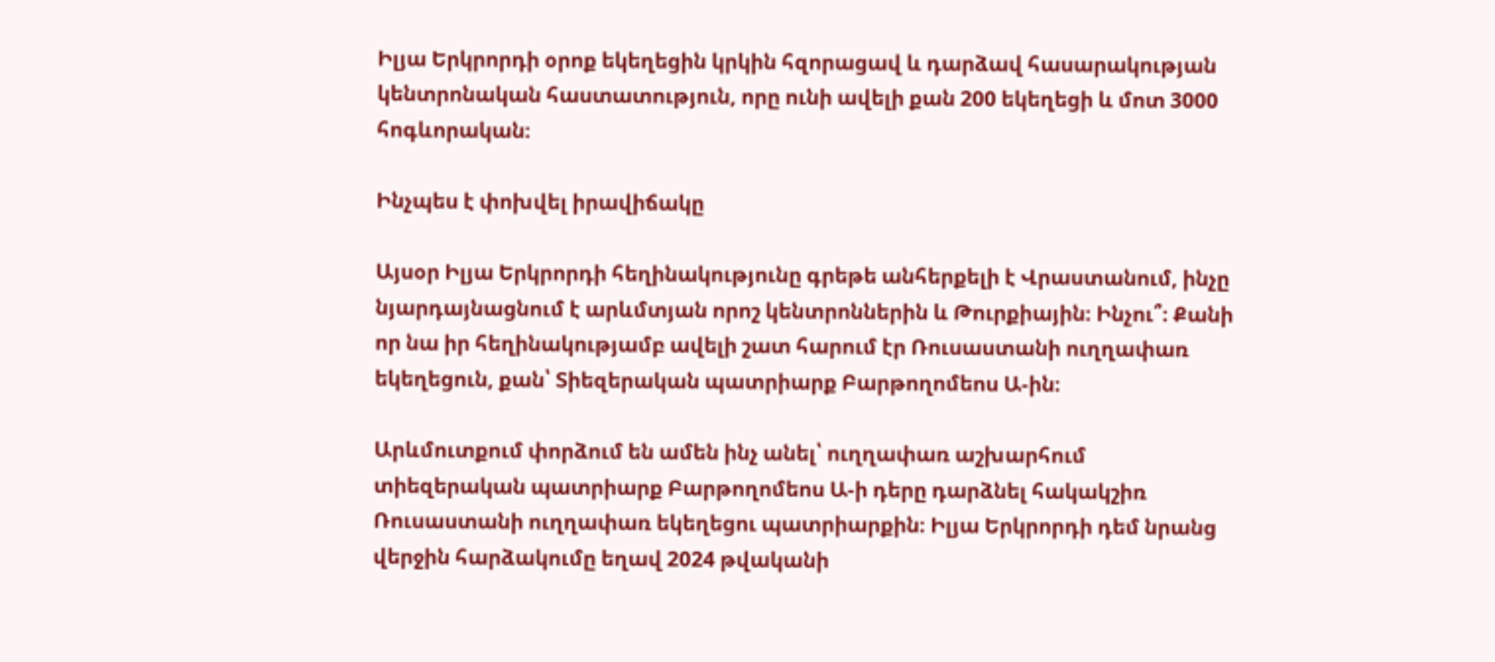Իլյա Երկրորդի օրոք եկեղեցին կրկին հզորացավ և դարձավ հասարակության կենտրոնական հաստատություն, որը ունի ավելի քան 200 եկեղեցի և մոտ 3000 հոգևորական։

Ինչպես է փոխվել իրավիճակը

Այսօր Իլյա Երկրորդի հեղինակությունը գրեթե անհերքելի է Վրաստանում, ինչը նյարդայնացնում է արևմտյան որոշ կենտրոններին և Թուրքիային։ Ինչու՞։ Քանի որ նա իր հեղինակությամբ ավելի շատ հարում էր Ռուսաստանի ուղղափառ եկեղեցուն, քան՝ Տիեզերական պատրիարք Բարթողոմեոս Ա-ին։

Արևմուտքում փորձում են ամեն ինչ անել՝ ուղղափառ աշխարհում տիեզերական պատրիարք Բարթողոմեոս Ա-ի դերը դարձնել հակակշիռ Ռուսաստանի ուղղափառ եկեղեցու պատրիարքին։ Իլյա Երկրորդի դեմ նրանց վերջին հարձակումը եղավ 2024 թվականի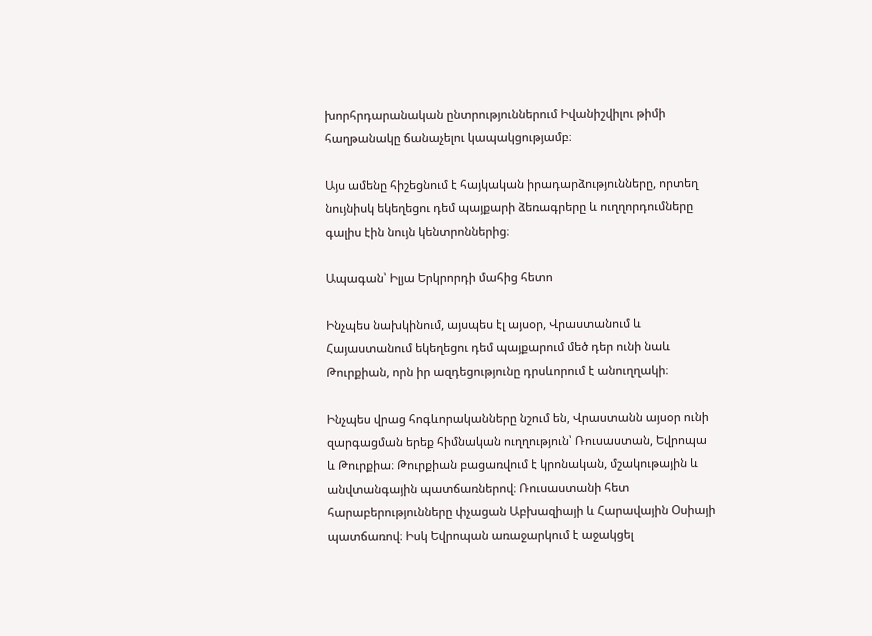խորհրդարանական ընտրություններում Իվանիշվիլու թիմի հաղթանակը ճանաչելու կապակցությամբ։

Այս ամենը հիշեցնում է հայկական իրադարձությունները, որտեղ նույնիսկ եկեղեցու դեմ պայքարի ձեռագրերը և ուղղորդումները գալիս էին նույն կենտրոններից։

Ապագան՝ Իլյա Երկրորդի մահից հետո

Ինչպես նախկինում, այսպես էլ այսօր, Վրաստանում և Հայաստանում եկեղեցու դեմ պայքարում մեծ դեր ունի նաև Թուրքիան, որն իր ազդեցությունը դրսևորում է անուղղակի։

Ինչպես վրաց հոգևորականները նշում են, Վրաստանն այսօր ունի զարգացման երեք հիմնական ուղղություն՝ Ռուսաստան, Եվրոպա և Թուրքիա։ Թուրքիան բացառվում է կրոնական, մշակութային և անվտանգային պատճառներով։ Ռուսաստանի հետ հարաբերությունները փչացան Աբխազիայի և Հարավային Օսիայի պատճառով։ Իսկ Եվրոպան առաջարկում է աջակցել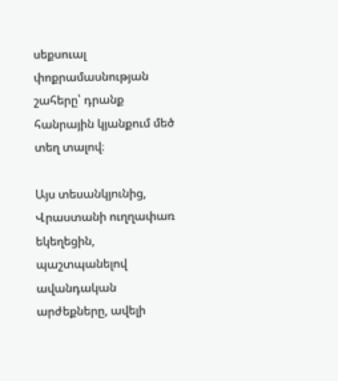սեքսուալ փոքրամասնության շահերը՝ դրանք հանրային կյանքում մեծ տեղ տալով։

Այս տեսանկյունից, Վրաստանի ուղղափառ եկեղեցին, պաշտպանելով ավանդական արժեքները, ավելի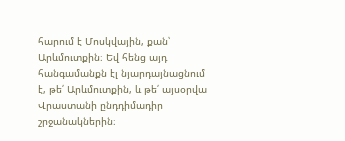հարում է Մոսկվային, քան՝ Արևմուտքին։ Եվ հենց այդ հանգամանքն էլ նյարդայնացնում է, թե՛ Արևմուտքին, և թե՛ այսօրվա Վրաստանի ընդդիմադիր շրջանակներին։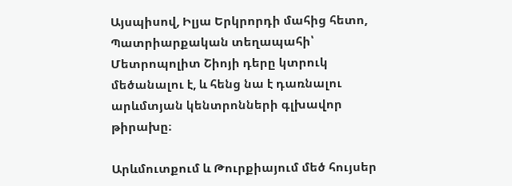Այսպիսով, Իլյա Երկրորդի մահից հետո, Պատրիարքական տեղապահի՝ Մետրոպոլիտ Շիոյի դերը կտրուկ մեծանալու է, և հենց նա է դառնալու արևմտյան կենտրոնների գլխավոր թիրախը։

Արևմուտքում և Թուրքիայում մեծ հույսեր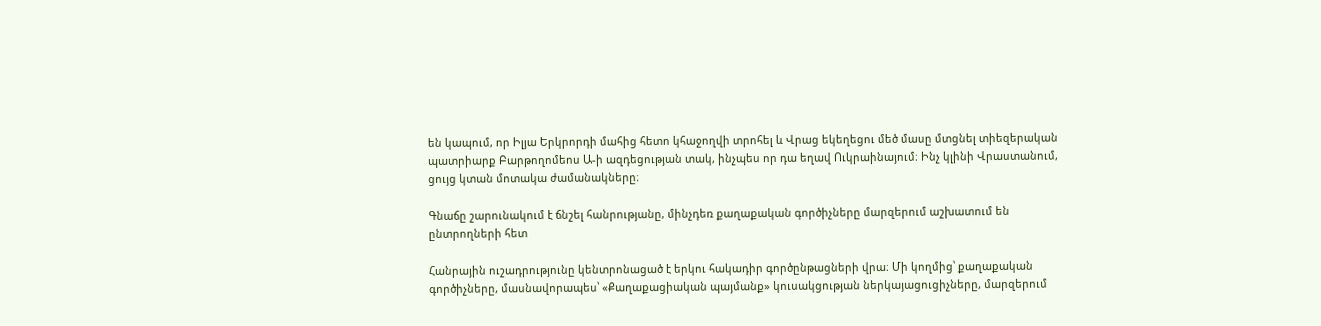են կապում, որ Իլյա Երկրորդի մահից հետո կհաջողվի տրոհել և Վրաց եկեղեցու մեծ մասը մտցնել տիեզերական պատրիարք Բարթողոմեոս Ա-ի ազդեցության տակ, ինչպես որ դա եղավ Ուկրաինայում։ Ինչ կլինի Վրաստանում, ցույց կտան մոտակա ժամանակները։

Գնաճը շարունակում է ճնշել հանրությանը, մինչդեռ քաղաքական գործիչները մարզերում աշխատում են ընտրողների հետ

Հանրային ուշադրությունը կենտրոնացած է երկու հակադիր գործընթացների վրա։ Մի կողմից՝ քաղաքական գործիչները, մասնավորապես՝ «Քաղաքացիական պայմանք» կուսակցության ներկայացուցիչները, մարզերում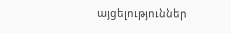այցելություններ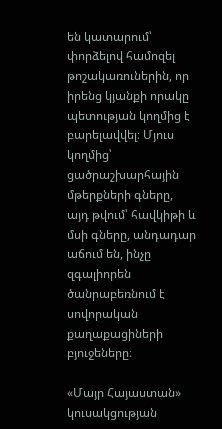են կատարում՝ փորձելով համոզել թոշակառուներին, որ իրենց կյանքի որակը պետության կողմից է բարելավվել։ Մյուս կողմից՝ ցածրաշխարհային մթերքների գները, այդ թվում՝ հավկիթի և մսի գները, անդադար աճում են, ինչը զգալիորեն ծանրաբեռնում է սովորական քաղաքացիների բյուջեները։

«Մայր Հայաստան» կուսակցության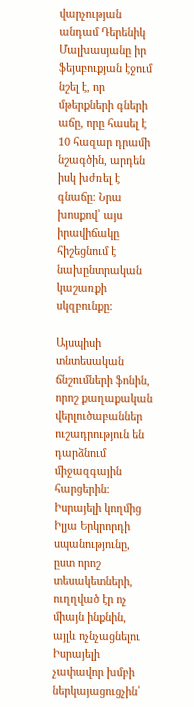վարչության անդամ Դերենիկ Մալխասյանը իր ֆեյսբուքյան էջում նշել է, որ մթերքների գների աճը, որը հասել է 10 հազար դրամի նշագծին, արդեն իսկ խժռել է գնաճը։ Նրա խոսքով՝ այս իրավիճակը հիշեցնում է նախընտրական կաշառքի սկզբունքը։

Այսպիսի տնտեսական ճնշումների ֆոնին, որոշ քաղաքական վերլուծաբաններ ուշադրություն են դարձնում միջազգային հարցերին։ Իսրայելի կողմից Իլյա Երկրորդի սպանությունը, ըստ որոշ տեսակետների, ուղղված էր ոչ միայն ինքնին, այլև ոչնչացնելու Իսրայելի չափավոր խմբի ներկայացուցչին՝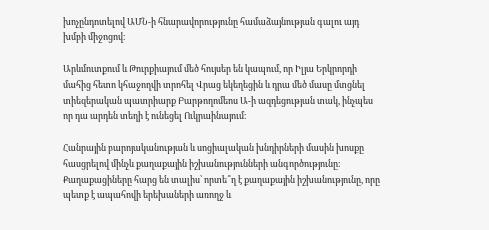խոչընդոտելով ԱՄՆ-ի հնարավորությունը համաձայնության գալու այդ խմբի միջոցով։

Արևմուտքում և Թուրքիայում մեծ հույսեր են կապում, որ Իլյա Երկրորդի մահից հետո կհաջողվի տրոհել Վրաց եկեղեցին և դրա մեծ մասը մտցնել տիեզերական պատրիարք Բարթողոմեոս Ա-ի ազդեցության տակ, ինչպես որ դա արդեն տեղի է ունեցել Ուկրաինայում։

Հանրային բարոյականության և սոցիալական խնդիրների մասին խոսքը հասցրելով մինչև քաղաքային իշխանությունների անգործությունը։ Քաղաքացիները հարց են տալիս՝ որտե՞ղ է քաղաքային իշխանությունը, որը պետք է ապահովի երեխաների առողջ և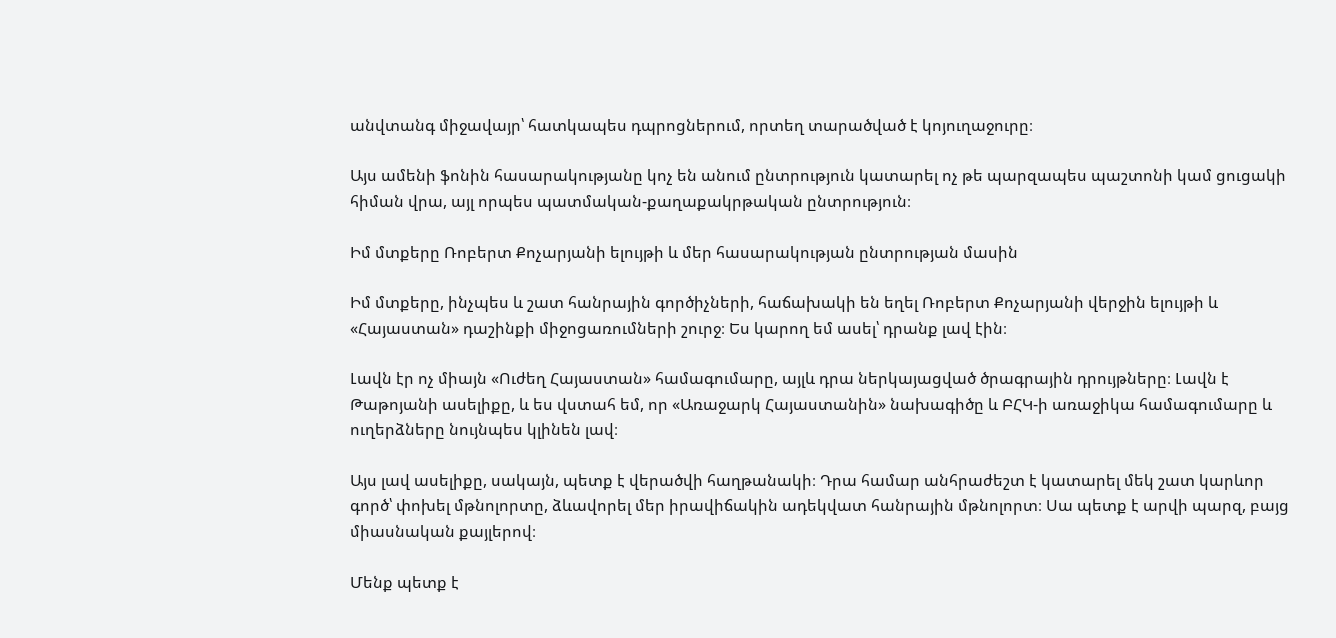անվտանգ միջավայր՝ հատկապես դպրոցներում, որտեղ տարածված է կոյուղաջուրը։

Այս ամենի ֆոնին հասարակությանը կոչ են անում ընտրություն կատարել ոչ թե պարզապես պաշտոնի կամ ցուցակի հիման վրա, այլ որպես պատմական-քաղաքակրթական ընտրություն։

Իմ մտքերը Ռոբերտ Քոչարյանի ելույթի և մեր հասարակության ընտրության մասին

Իմ մտքերը, ինչպես և շատ հանրային գործիչների, հաճախակի են եղել Ռոբերտ Քոչարյանի վերջին ելույթի և «Հայաստան» դաշինքի միջոցառումների շուրջ։ Ես կարող եմ ասել՝ դրանք լավ էին։

Լավն էր ոչ միայն «Ուժեղ Հայաստան» համագումարը, այլև դրա ներկայացված ծրագրային դրույթները։ Լավն է Թաթոյանի ասելիքը, և ես վստահ եմ, որ «Առաջարկ Հայաստանին» նախագիծը և ԲՀԿ-ի առաջիկա համագումարը և ուղերձները նույնպես կլինեն լավ։

Այս լավ ասելիքը, սակայն, պետք է վերածվի հաղթանակի։ Դրա համար անհրաժեշտ է կատարել մեկ շատ կարևոր գործ՝ փոխել մթնոլորտը, ձևավորել մեր իրավիճակին ադեկվատ հանրային մթնոլորտ։ Սա պետք է արվի պարզ, բայց միասնական քայլերով։

Մենք պետք է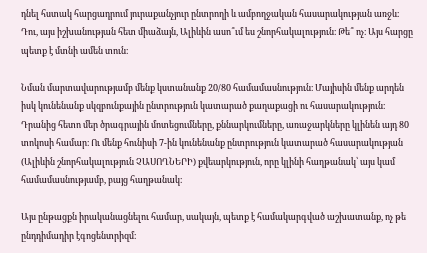դնել հստակ հարցադրում յուրաքանչյուր ընտրողի և ամբողջական հասարակության առջև։ Դու, այս իշխանության հետ միաձայն, Ալիևին ասո՞ւմ ես շնորհակալություն։ Թե՞ ոչ։ Այս հարցը պետք է մտնի ամեն տուն։

Նման մարտավարությամբ մենք կստանանք 20/80 համամասնություն։ Մայիսին մենք արդեն իսկ կունենանք սկզբունքային ընտրություն կատարած քաղաքացի ու հասարակություն։ Դրանից հետո մեր ծրագրային մոտեցումները, քննարկումները, առաջարկները կլինեն այդ 80 տոկոսի համար։ Ու մենք հունիսի 7-ին կունենանք ընտրություն կատարած հասարակության (Ալիևին շնորհակալություն ՉԱՍՈՂՆԵՐԻ) քվեարկություն, որը կլինի հաղթանակ՝ այս կամ համամասնությամբ, բայց հաղթանակ։

Այս ընթացքն իրականացնելու համար, սակայն, պետք է համակարգված աշխատանք, ոչ թե ընդդիմադիր էգոցենտրիզմ։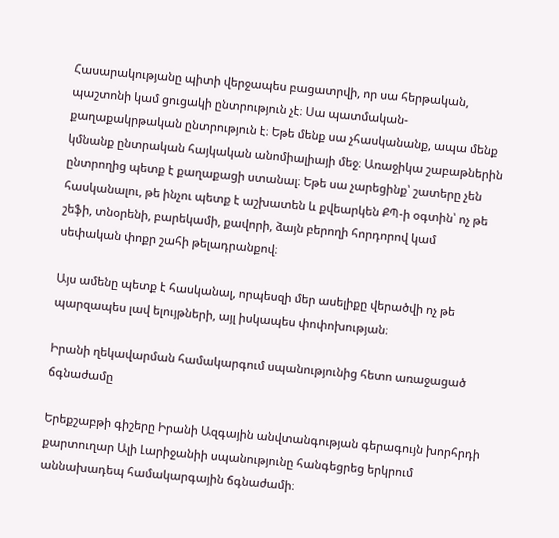Հասարակությանը պիտի վերջապես բացատրվի, որ սա հերթական, պաշտոնի կամ ցուցակի ընտրություն չէ։ Սա պատմական-քաղաքակրթական ընտրություն է։ Եթե մենք սա չհասկանանք, ապա մենք կմնանք ընտրական հայկական անոմիալիայի մեջ։ Առաջիկա շաբաթներին ընտրողից պետք է քաղաքացի ստանալ։ Եթե սա չարեցինք՝ շատերը չեն հասկանալու, թե ինչու պետք է աշխատեն և քվեարկեն ՔՊ-ի օգտին՝ ոչ թե շեֆի, տնօրենի, բարեկամի, քավորի, ձայն բերողի հորդորով կամ սեփական փոքր շահի թելադրանքով։

Այս ամենը պետք է հասկանալ, որպեսզի մեր ասելիքը վերածվի ոչ թե պարզապես լավ ելույթների, այլ իսկապես փոփոխության։

Իրանի ղեկավարման համակարգում սպանությունից հետո առաջացած ճգնաժամը

Երեքշաբթի գիշերը Իրանի Ազգային անվտանգության գերագույն խորհրդի քարտուղար Ալի Լարիջանիի սպանությունը հանգեցրեց երկրում աննախադեպ համակարգային ճգնաժամի։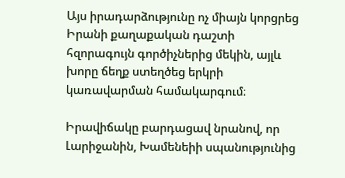Այս իրադարձությունը ոչ միայն կորցրեց Իրանի քաղաքական դաշտի հզորագույն գործիչներից մեկին, այլև խորը ճեղք ստեղծեց երկրի կառավարման համակարգում։

Իրավիճակը բարդացավ նրանով, որ Լարիջանին, Խամենեիի սպանությունից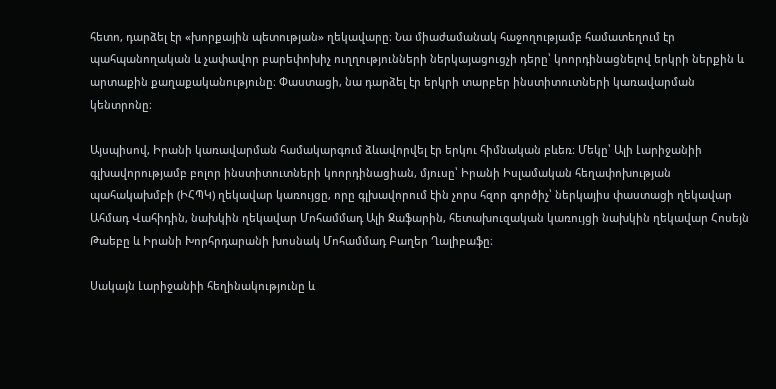հետո, դարձել էր «խորքային պետության» ղեկավարը։ Նա միաժամանակ հաջողությամբ համատեղում էր պահպանողական և չափավոր բարեփոխիչ ուղղությունների ներկայացուցչի դերը՝ կոորդինացնելով երկրի ներքին և արտաքին քաղաքականությունը։ Փաստացի, նա դարձել էր երկրի տարբեր ինստիտուտների կառավարման կենտրոնը։

Այսպիսով, Իրանի կառավարման համակարգում ձևավորվել էր երկու հիմնական բևեռ։ Մեկը՝ Ալի Լարիջանիի գլխավորությամբ բոլոր ինստիտուտների կոորդինացիան, մյուսը՝ Իրանի Իսլամական հեղափոխության պահակախմբի (ԻՀՊԿ) ղեկավար կառույցը, որը գլխավորում էին չորս հզոր գործիչ՝ ներկայիս փաստացի ղեկավար Ահմադ Վահիդին, նախկին ղեկավար Մոհամմադ Ալի Ջաֆարին, հետախուզական կառույցի նախկին ղեկավար Հոսեյն Թաեբը և Իրանի Խորհրդարանի խոսնակ Մոհամմադ Բաղեր Ղալիբաֆը։

Սակայն Լարիջանիի հեղինակությունը և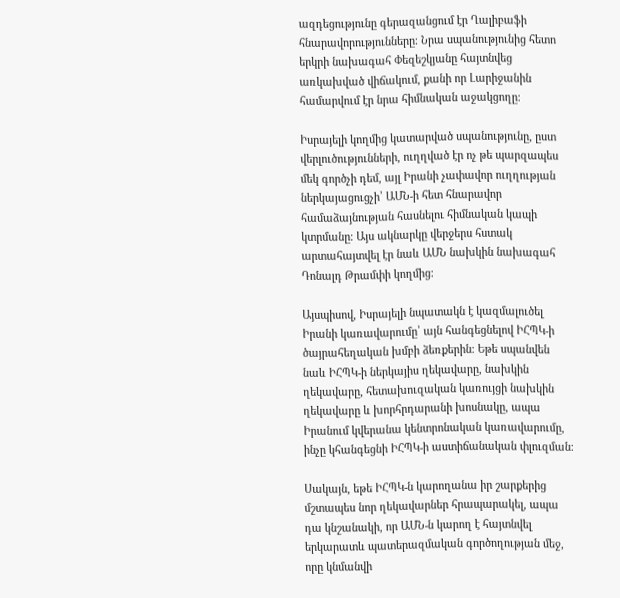ազդեցությունը գերազանցում էր Ղալիբաֆի հնարավորությունները։ Նրա սպանությունից հետո երկրի նախագահ Փեզեշկյանը հայտնվեց առկախված վիճակում, քանի որ Լարիջանին համարվում էր նրա հիմնական աջակցողը։

Իսրայելի կողմից կատարված սպանությունը, ըստ վերլուծությունների, ուղղված էր ոչ թե պարզապես մեկ գործչի դեմ, այլ Իրանի չափավոր ուղղության ներկայացուցչի՝ ԱՄՆ-ի հետ հնարավոր համաձայնության հասնելու հիմնական կապի կտրմանը։ Այս ակնարկը վերջերս հստակ արտահայտվել էր նաև ԱՄՆ նախկին նախագահ Դոնալդ Թրամփի կողմից։

Այսպիսով, Իսրայելի նպատակն է կազմալուծել Իրանի կառավարումը՝ այն հանգեցնելով ԻՀՊԿ-ի ծայրահեղական խմբի ձեռքերին։ Եթե սպանվեն նաև ԻՀՊԿ-ի ներկայիս ղեկավարը, նախկին ղեկավարը, հետախուզական կառույցի նախկին ղեկավարը և խորհրդարանի խոսնակը, ապա Իրանում կվերանա կենտրոնական կառավարումը, ինչը կհանգեցնի ԻՀՊԿ-ի աստիճանական փլուզման։

Սակայն, եթե ԻՀՊԿ-ն կարողանա իր շարքերից մշտապես նոր ղեկավարներ հրապարակել, ապա դա կնշանակի, որ ԱՄՆ-ն կարող է հայտնվել երկարատև պատերազմական գործողության մեջ, որը կնմանվի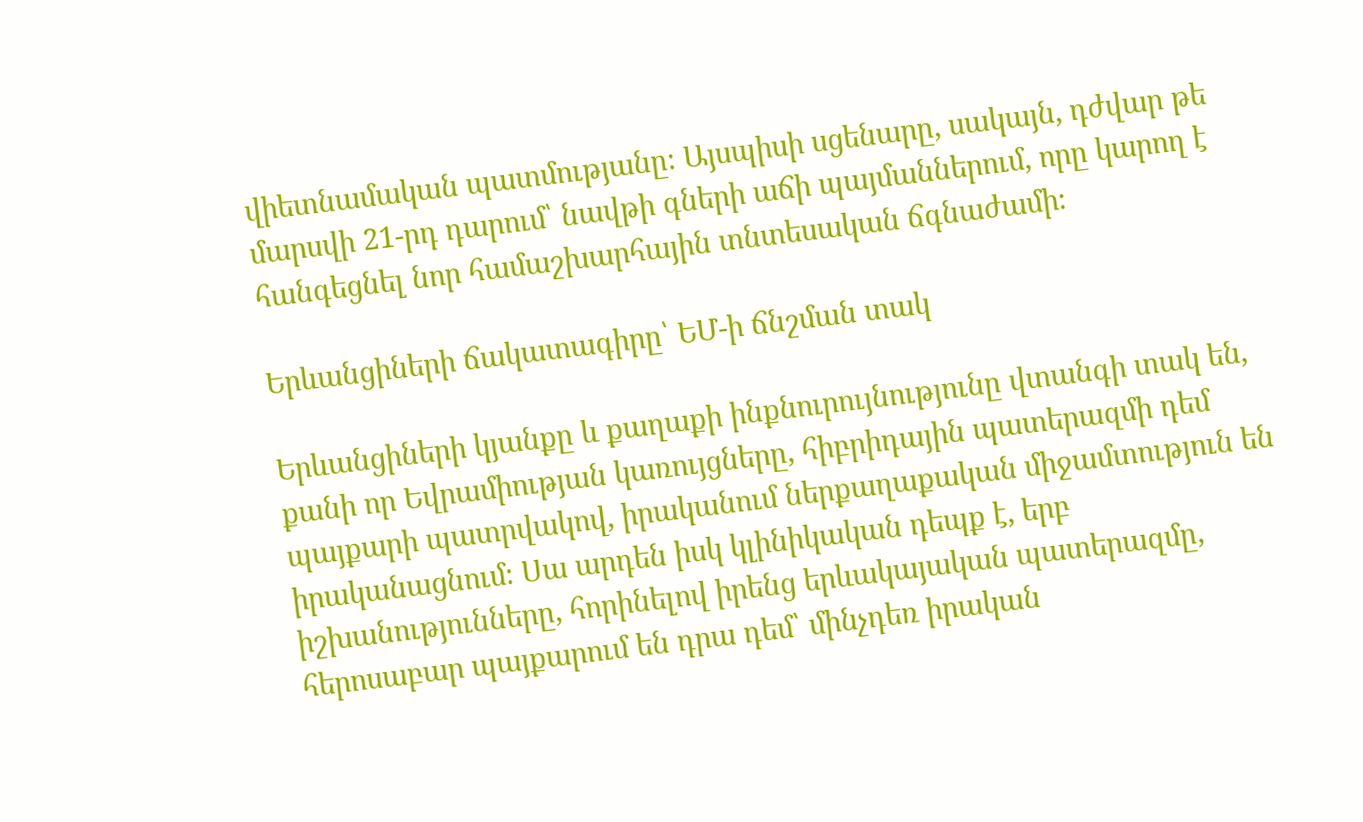վիետնամական պատմությանը։ Այսպիսի սցենարը, սակայն, դժվար թե մարսվի 21-րդ դարում՝ նավթի գների աճի պայմաններում, որը կարող է հանգեցնել նոր համաշխարհային տնտեսական ճգնաժամի։

Երևանցիների ճակատագիրը՝ ԵՄ-ի ճնշման տակ

Երևանցիների կյանքը և քաղաքի ինքնուրույնությունը վտանգի տակ են, քանի որ Եվրամիության կառույցները, հիբրիդային պատերազմի դեմ պայքարի պատրվակով, իրականում ներքաղաքական միջամտություն են իրականացնում։ Սա արդեն իսկ կլինիկական դեպք է, երբ իշխանությունները, հորինելով իրենց երևակայական պատերազմը, հերոսաբար պայքարում են դրա դեմ՝ մինչդեռ իրական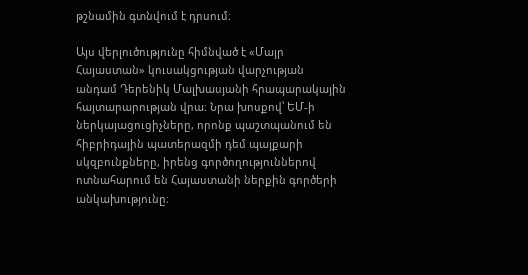թշնամին գտնվում է դրսում։

Այս վերլուծությունը հիմնված է «Մայր Հայաստան» կուսակցության վարչության անդամ Դերենիկ Մալխասյանի հրապարակային հայտարարության վրա։ Նրա խոսքով՝ ԵՄ-ի ներկայացուցիչները, որոնք պաշտպանում են հիբրիդային պատերազմի դեմ պայքարի սկզբունքները, իրենց գործողություններով ոտնահարում են Հայաստանի ներքին գործերի անկախությունը։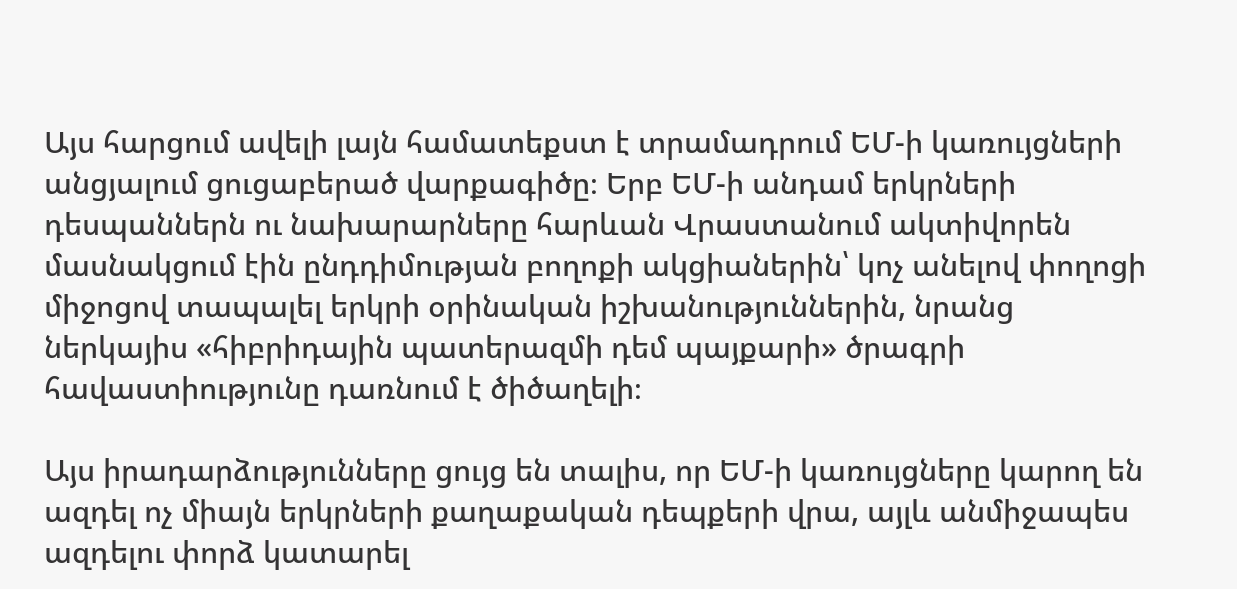Այս հարցում ավելի լայն համատեքստ է տրամադրում ԵՄ-ի կառույցների անցյալում ցուցաբերած վարքագիծը։ Երբ ԵՄ-ի անդամ երկրների դեսպաններն ու նախարարները հարևան Վրաստանում ակտիվորեն մասնակցում էին ընդդիմության բողոքի ակցիաներին՝ կոչ անելով փողոցի միջոցով տապալել երկրի օրինական իշխանություններին, նրանց ներկայիս «հիբրիդային պատերազմի դեմ պայքարի» ծրագրի հավաստիությունը դառնում է ծիծաղելի։

Այս իրադարձությունները ցույց են տալիս, որ ԵՄ-ի կառույցները կարող են ազդել ոչ միայն երկրների քաղաքական դեպքերի վրա, այլև անմիջապես ազդելու փորձ կատարել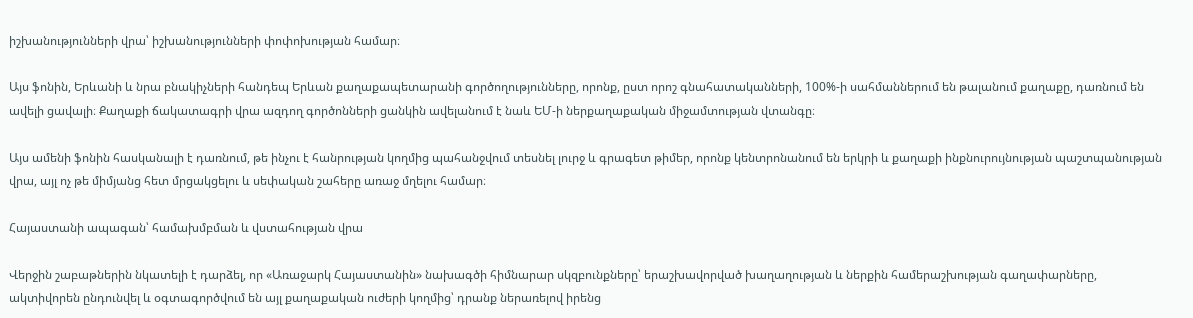իշխանությունների վրա՝ իշխանությունների փոփոխության համար։

Այս ֆոնին, Երևանի և նրա բնակիչների հանդեպ Երևան քաղաքապետարանի գործողությունները, որոնք, ըստ որոշ գնահատականների, 100%-ի սահմաններում են թալանում քաղաքը, դառնում են ավելի ցավալի։ Քաղաքի ճակատագրի վրա ազդող գործոնների ցանկին ավելանում է նաև ԵՄ-ի ներքաղաքական միջամտության վտանգը։

Այս ամենի ֆոնին հասկանալի է դառնում, թե ինչու է հանրության կողմից պահանջվում տեսնել լուրջ և գրագետ թիմեր, որոնք կենտրոնանում են երկրի և քաղաքի ինքնուրույնության պաշտպանության վրա, այլ ոչ թե միմյանց հետ մրցակցելու և սեփական շահերը առաջ մղելու համար։

Հայաստանի ապագան՝ համախմբման և վստահության վրա

Վերջին շաբաթներին նկատելի է դարձել, որ «Առաջարկ Հայաստանին» նախագծի հիմնարար սկզբունքները՝ երաշխավորված խաղաղության և ներքին համերաշխության գաղափարները, ակտիվորեն ընդունվել և օգտագործվում են այլ քաղաքական ուժերի կողմից՝ դրանք ներառելով իրենց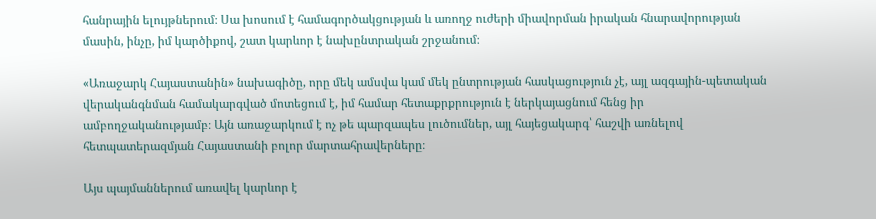հանրային ելույթներում։ Սա խոսում է համագործակցության և առողջ ուժերի միավորման իրական հնարավորության մասին, ինչը, իմ կարծիքով, շատ կարևոր է նախընտրական շրջանում։

«Առաջարկ Հայաստանին» նախագիծը, որը մեկ ամսվա կամ մեկ ընտրության հասկացություն չէ, այլ ազգային-պետական վերականգնման համակարգված մոտեցում է, իմ համար հետաքրքրություն է ներկայացնում հենց իր ամբողջականությամբ։ Այն առաջարկում է ոչ թե պարզապես լուծումներ, այլ հայեցակարգ՝ հաշվի առնելով հետպատերազմյան Հայաստանի բոլոր մարտահրավերները։

Այս պայմաններում առավել կարևոր է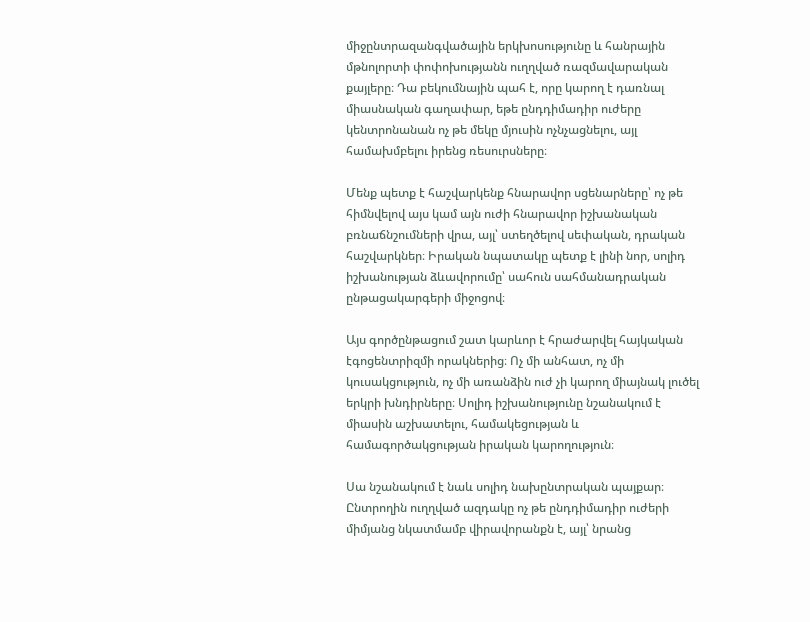միջընտրազանգվածային երկխոսությունը և հանրային մթնոլորտի փոփոխությանն ուղղված ռազմավարական քայլերը։ Դա բեկումնային պահ է, որը կարող է դառնալ միասնական գաղափար, եթե ընդդիմադիր ուժերը կենտրոնանան ոչ թե մեկը մյուսին ոչնչացնելու, այլ համախմբելու իրենց ռեսուրսները։

Մենք պետք է հաշվարկենք հնարավոր սցենարները՝ ոչ թե հիմնվելով այս կամ այն ուժի հնարավոր իշխանական բռնաճնշումների վրա, այլ՝ ստեղծելով սեփական, դրական հաշվարկներ։ Իրական նպատակը պետք է լինի նոր, սոլիդ իշխանության ձևավորումը՝ սահուն սահմանադրական ընթացակարգերի միջոցով։

Այս գործընթացում շատ կարևոր է հրաժարվել հայկական էգոցենտրիզմի որակներից։ Ոչ մի անհատ, ոչ մի կուսակցություն, ոչ մի առանձին ուժ չի կարող միայնակ լուծել երկրի խնդիրները։ Սոլիդ իշխանությունը նշանակում է միասին աշխատելու, համակեցության և համագործակցության իրական կարողություն։

Սա նշանակում է նաև սոլիդ նախընտրական պայքար։ Ընտրողին ուղղված ազդակը ոչ թե ընդդիմադիր ուժերի միմյանց նկատմամբ վիրավորանքն է, այլ՝ նրանց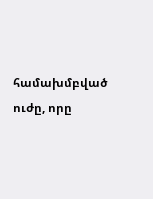համախմբված ուժը, որը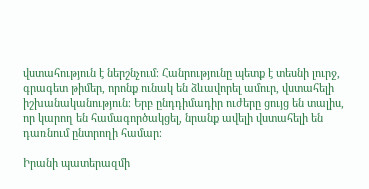վստահություն է ներշնչում։ Հանրությունը պետք է տեսնի լուրջ, գրագետ թիմեր, որոնք ունակ են ձևավորել ամուր, վստահելի իշխանականություն։ Երբ ընդդիմադիր ուժերը ցույց են տալիս, որ կարող են համագործակցել, նրանք ավելի վստահելի են դառնում ընտրողի համար։

Իրանի պատերազմի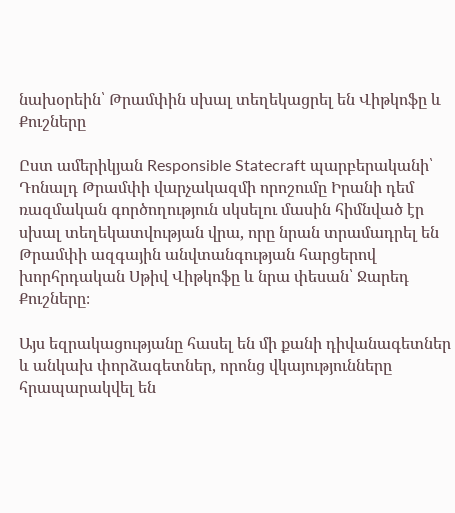նախօրեին՝ Թրամփին սխալ տեղեկացրել են Վիթկոֆը և Քուշները

Ըստ ամերիկյան Responsible Statecraft պարբերականի՝ Դոնալդ Թրամփի վարչակազմի որոշումը Իրանի դեմ ռազմական գործողություն սկսելու մասին հիմնված էր սխալ տեղեկատվության վրա, որը նրան տրամադրել են Թրամփի ազգային անվտանգության հարցերով խորհրդական Սթիվ Վիթկոֆը և նրա փեսան՝ Ջարեդ Քուշները։

Այս եզրակացությանը հասել են մի քանի դիվանագետներ և անկախ փորձագետներ, որոնց վկայությունները հրապարակվել են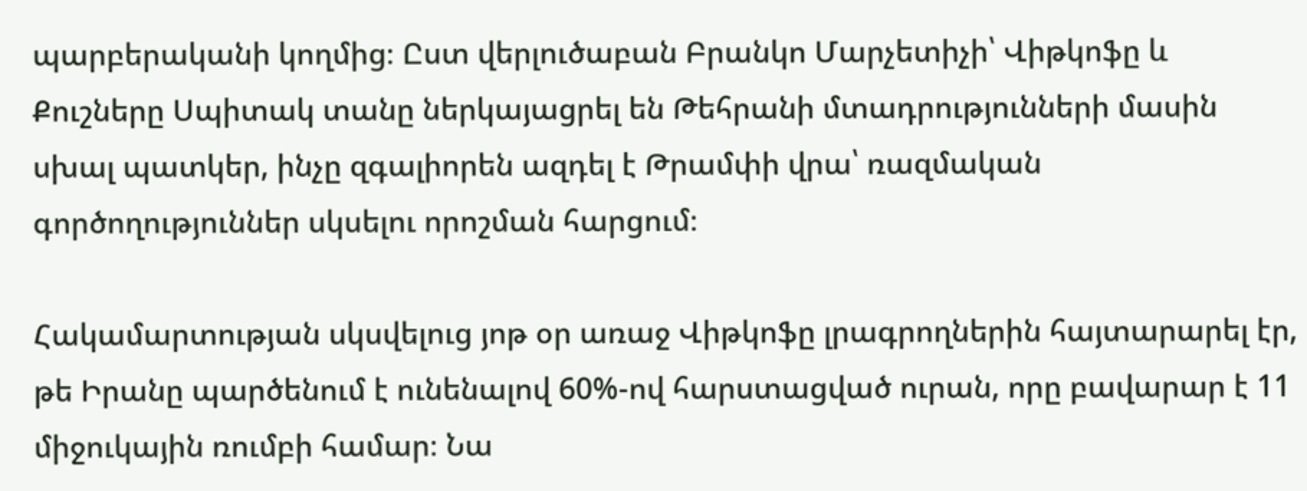պարբերականի կողմից։ Ըստ վերլուծաբան Բրանկո Մարչետիչի՝ Վիթկոֆը և Քուշները Սպիտակ տանը ներկայացրել են Թեհրանի մտադրությունների մասին սխալ պատկեր, ինչը զգալիորեն ազդել է Թրամփի վրա՝ ռազմական գործողություններ սկսելու որոշման հարցում։

Հակամարտության սկսվելուց յոթ օր առաջ Վիթկոֆը լրագրողներին հայտարարել էր, թե Իրանը պարծենում է ունենալով 60%-ով հարստացված ուրան, որը բավարար է 11 միջուկային ռումբի համար։ Նա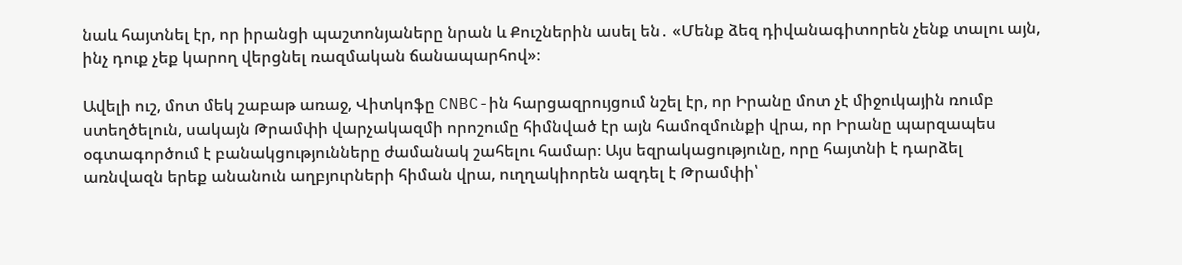նաև հայտնել էր, որ իրանցի պաշտոնյաները նրան և Քուշներին ասել են․ «Մենք ձեզ դիվանագիտորեն չենք տալու այն, ինչ դուք չեք կարող վերցնել ռազմական ճանապարհով»։

Ավելի ուշ, մոտ մեկ շաբաթ առաջ, Վիտկոֆը CNBC-ին հարցազրույցում նշել էր, որ Իրանը մոտ չէ միջուկային ռումբ ստեղծելուն, սակայն Թրամփի վարչակազմի որոշումը հիմնված էր այն համոզմունքի վրա, որ Իրանը պարզապես օգտագործում է բանակցությունները ժամանակ շահելու համար։ Այս եզրակացությունը, որը հայտնի է դարձել առնվազն երեք անանուն աղբյուրների հիման վրա, ուղղակիորեն ազդել է Թրամփի՝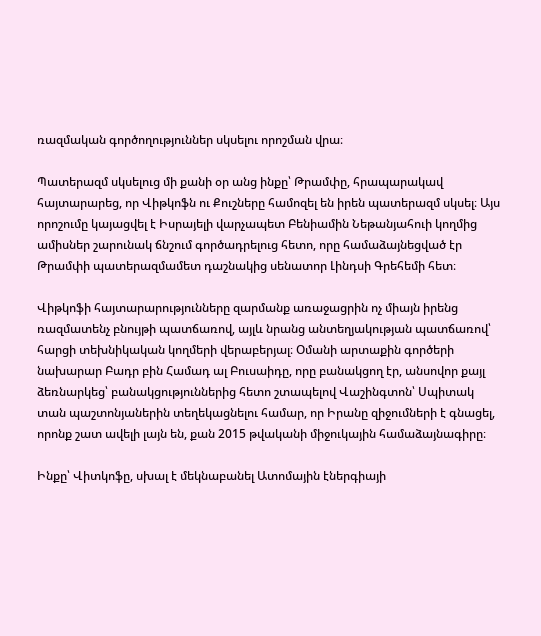ռազմական գործողություններ սկսելու որոշման վրա։

Պատերազմ սկսելուց մի քանի օր անց ինքը՝ Թրամփը, հրապարակավ հայտարարեց, որ Վիթկոֆն ու Քուշները համոզել են իրեն պատերազմ սկսել։ Այս որոշումը կայացվել է Իսրայելի վարչապետ Բենիամին Նեթանյահուի կողմից ամիսներ շարունակ ճնշում գործադրելուց հետո, որը համաձայնեցված էր Թրամփի պատերազմամետ դաշնակից սենատոր Լինդսի Գրեհեմի հետ։

Վիթկոֆի հայտարարությունները զարմանք առաջացրին ոչ միայն իրենց ռազմատենչ բնույթի պատճառով, այլև նրանց անտեղյակության պատճառով՝ հարցի տեխնիկական կողմերի վերաբերյալ։ Օմանի արտաքին գործերի նախարար Բադր բին Համադ ալ Բուսաիդը, որը բանակցող էր, անսովոր քայլ ձեռնարկեց՝ բանակցություններից հետո շտապելով Վաշինգտոն՝ Սպիտակ տան պաշտոնյաներին տեղեկացնելու համար, որ Իրանը զիջումների է գնացել, որոնք շատ ավելի լայն են, քան 2015 թվականի միջուկային համաձայնագիրը։

Ինքը՝ Վիտկոֆը, սխալ է մեկնաբանել Ատոմային էներգիայի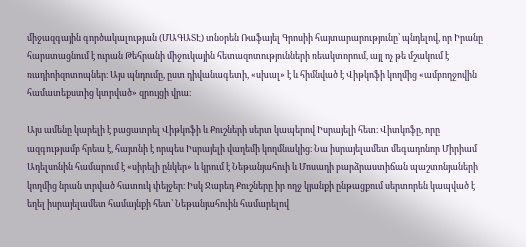միջազգային գործակալության (ՄԱԳԱՏԷ) տնօրեն Ռաֆայել Գրոսիի հայտարարությունը՝ պնդելով, որ Իրանը հարստացնում է ուրան Թեհրանի միջուկային հետազոտությունների ռեակտորում, այլ ոչ թե մշակում է ռադիոիզոտոպներ։ Այս պնդումը, ըստ դիվանագետի, «սխալ» է և հիմնված է Վիթկոֆի կողմից «ամբողջովին համատեքստից կտրված» զրույցի վրա։

Այս ամենը կարելի է բացատրել Վիթկոֆի և Քուշների սերտ կապերով Իսրայելի հետ։ Վիտկոֆը, որը ազգությամբ հրեա է, հայտնի է որպես Իսրայելի վաղեմի կողմնակից։ Նա իսրայելամետ մեգադոնոր Միրիամ Ադելսոնին համարում է «սիրելի ընկեր» և կրում է Նեթանյահուի և Մոսադի բարձրաստիճան պաշտոնյաների կողմից նրան տրված հատուկ փեյջեր։ Իսկ Ջարեդ Քուշները իր ողջ կյանքի ընթացքում սերտորեն կապված է եղել իսրայելամետ համայնքի հետ՝ Նեթանյահուին համարելով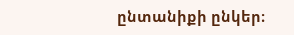ընտանիքի ընկեր։